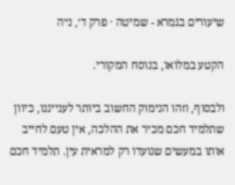שיעורים בגמרא - שמיטה · פרק ד׳, נ״ה

הקטע במלואו, בנוסח המקורי.

ולבסוף, וזהו הנימוק החשוב ביותר לענייננו, כיוון שתלמיד חכם מכיר את ההלכה, אין טעם לחייב אותו במעשים שנועדו רק למראית עין. תלמיד חכם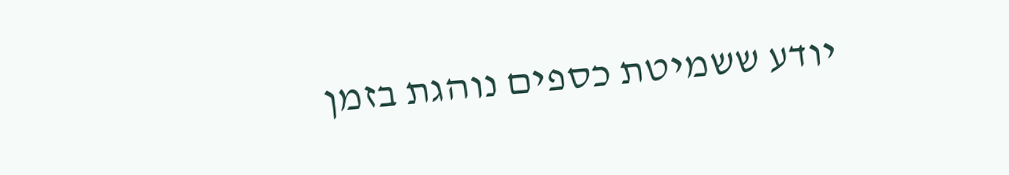יודע ששמיטת כספים נוהגת בזמן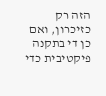הזה רק כזיכרון, ואם כן די בתקנה פיקטיבית כדי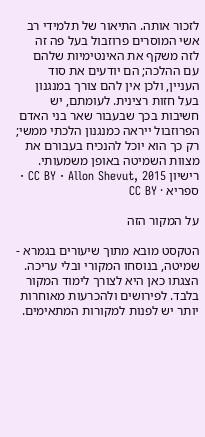לזכור אותה. התיאור של תלמידי רב אשי המוסרים פרוזבול בעל פה זה לזה משקף את האינטימיות שלהם עם ההלכה; הם יודעים את סוד העניין, ולכן אין להם צורך במנגנון בעל חזות רצינית. לעומתם, יש חשיבות בכך שבעבור שאר בני האדם הפרוזבול ייראה כמנגנון הלכתי ממשי; רק כך הוא יוכל להנכיח בעבורם את מצוות השמיטה באופן משמעותי.
רישיון CC BY · Allon Shevut, 2015 · ספריא · CC BY

על המקור הזה

הטקסט מובא מתוך שיעורים בגמרא - שמיטה, בנוסחו המקורי ובלי עריכה. הצגתו כאן היא לצורך לימוד המקור בלבד. לפירושים ולהכרעות מאוחרות יותר יש לפנות למקורות המתאימים.